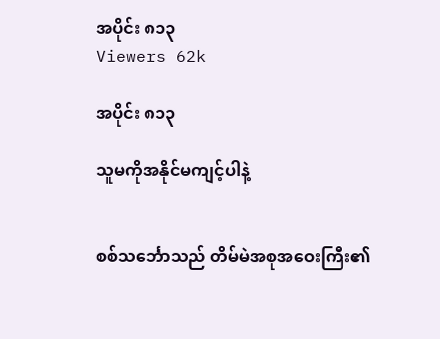အပိုင်း ၈၁၃
Viewers 62k

အပိုင်း ၈၁၃

သူမကိုအနိုင်မကျင့်ပါနဲ့


စစ်သင်္ဘောသည် တိမ်မဲအစုအဝေးကြီး၏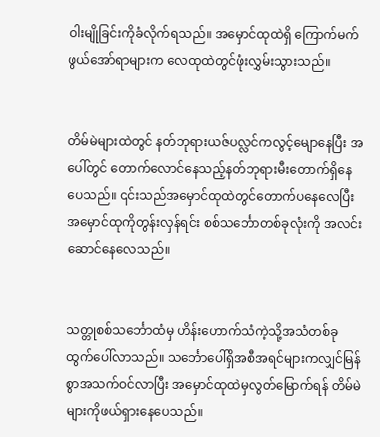ဝါးမျိုခြင်းကိုခံလိုက်ရသည်။ အမှောင်ထုထဲရှိ ကြောက်မက်ဖွယ်အော်ရာများက လေထုထဲတွင်ဖုံးလွှမ်းသွားသည်။


တိမ်မဲများထဲတွင် နတ်ဘုရားယဇ်ပလ္လင်ကလွင့်မျောနေပြီး အပေါ်တွင် တောက်လောင်နေသည့်နတ်ဘုရားမီးတောက်ရှိနေပေသည်။ ၎င်းသည်အမှောင်ထုထဲတွင်တောက်ပနေလေပြီး အမှောင်ထုကိုတွန်းလှန်ရင်း စစ်သင်္ဘောတစ်ခုလုံးကို အလင်းဆောင်နေလေသည်။


သတ္တုစစ်သင်္ဘောထံမှ ဟိန်းဟောက်သံကဲ့သို့အသံတစ်ခုထွက်ပေါ်လာသည်။ သင်္ဘောပေါ်ရှိအစီအရင်များကလျှင်မြန်စွာအသက်ဝင်လာပြီး အမှောင်ထုထဲမှလွတ်မြောက်ရန် တိမ်မဲများကိုဖယ်ရှားနေပေသည်။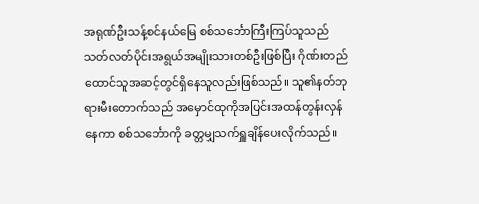အရုဏ်ဦးသန့်စင်နယ်မြေ စစ်သင်္ဘောကြီးကြပ်သူသည် သတ်လတ်ပိုင်းအရွယ်အမျိုးသားတစ်ဦးဖြစ်ပြီး ဂိုဏ်းတည်ထောင်သူအဆင့်တွင်ရှိနေသူလည်းဖြစ်သည်။ သူ၏နတ်ဘုရားမီးတောက်သည် အမှောင်ထုကိုအပြင်းအထန်တွန်းလှန်နေကာ စစ်သင်္ဘောကို ခတ္တမျှသက်ရှူချိန်ပေးလိုက်သည်။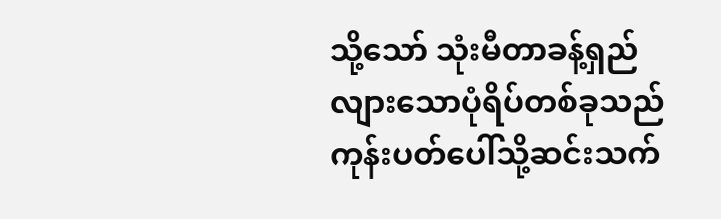သို့သော် သုံးမီတာခန့်ရှည်လျားသောပုံရိပ်တစ်ခုသည် ကုန်းပတ်ပေါ်သို့ဆင်းသက်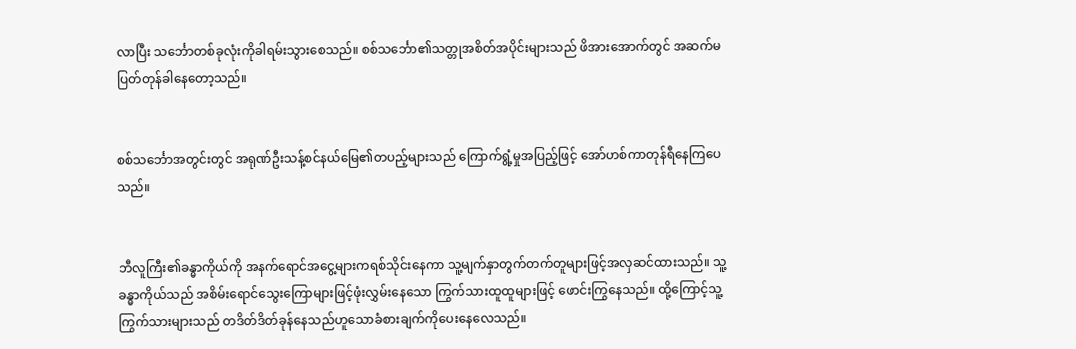လာပြီး သင်္ဘောတစ်ခုလုံးကိုခါရမ်းသွားစေသည်။ စစ်သင်္ဘော၏သတ္တုအစိတ်အပိုင်းများသည် ဖိအားအောက်တွင် အဆက်မပြတ်တုန်ခါနေတော့သည်။


စစ်သင်္ဘောအတွင်းတွင် အရုဏ်ဦးသန့်စင်နယ်မြေ၏တပည့်များသည် ကြောက်ရွံ့မှုအပြည့်ဖြင့် အော်ဟစ်ကာတုန်ရီနေကြပေသည်။


ဘီလူကြီး၏ခန္ဓာကိုယ်ကို အနက်ရောင်အငွေ့များကရစ်သိုင်းနေကာ သူ့မျက်နှာတွက်တက်တူများဖြင့်အလှဆင်ထားသည်။ သူ့ခန္ဓာကိုယ်သည် အစိမ်းရောင်သွေးကြောများဖြင့်ဖုံးလွှမ်းနေသော ကြွက်သားထူထူများဖြင့် ဖောင်းကြွနေသည်။ ထို့ကြောင့်သူ့ကြွက်သားများသည် တဒိတ်ဒိတ်ခုန်နေသည်ဟူသောခံစားချက်ကိုပေးနေလေသည်။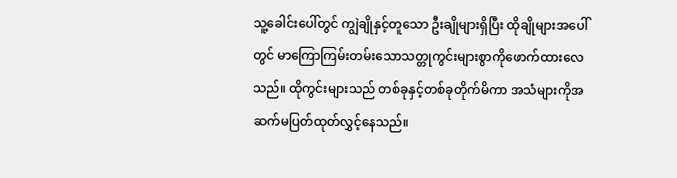သူ့ခေါင်းပေါ်တွင် ကျွဲချိုနှင့်တူသော ဦးချိုများရှိပြီး ထိုချိုများအပေါ်တွင် မာကြောကြမ်းတမ်းသောသတ္တုကွင်းများစွာကိုဖောက်ထားလေသည်။ ထိုကွင်းများသည် တစ်ခုနှင့်တစ်ခုတိုက်မိကာ အသံများကိုအဆက်မပြတ်ထုတ်လွှင့်နေသည်။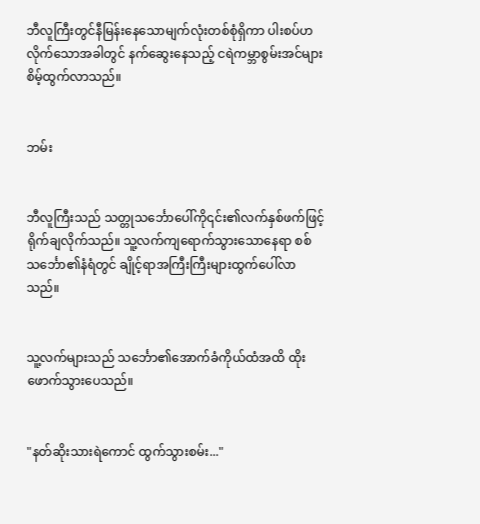ဘီလူကြီးတွင်နီမြန်းနေသောမျက်လုံးတစ်စုံရှိကာ ပါးစပ်ဟလိုက်သောအခါတွင် နက်ဆွေးနေသည့် ငရဲကမ္ဘာစွမ်းအင်များစိမ့်ထွက်လာသည်။


ဘမ်း


ဘီလူကြီးသည် သတ္တုသင်္ဘောပေါ်ကို၎င်း၏လက်နှစ်ဖက်ဖြင့် ရိုက်ချလိုက်သည်။ သူ့လက်ကျရောက်သွားသောနေရာ စစ်သင်္ဘော၏နံရံတွင် ချိုင့်ရာအကြီးကြီးများထွက်ပေါ်လာသည်။


သူ့လက်များသည် သင်္ဘော၏အောက်ခံကိုယ်ထံအထိ ထိုးဖောက်သွားပေသည်။


"နတ်ဆိုးသားရဲကောင် ထွက်သွားစမ်း..."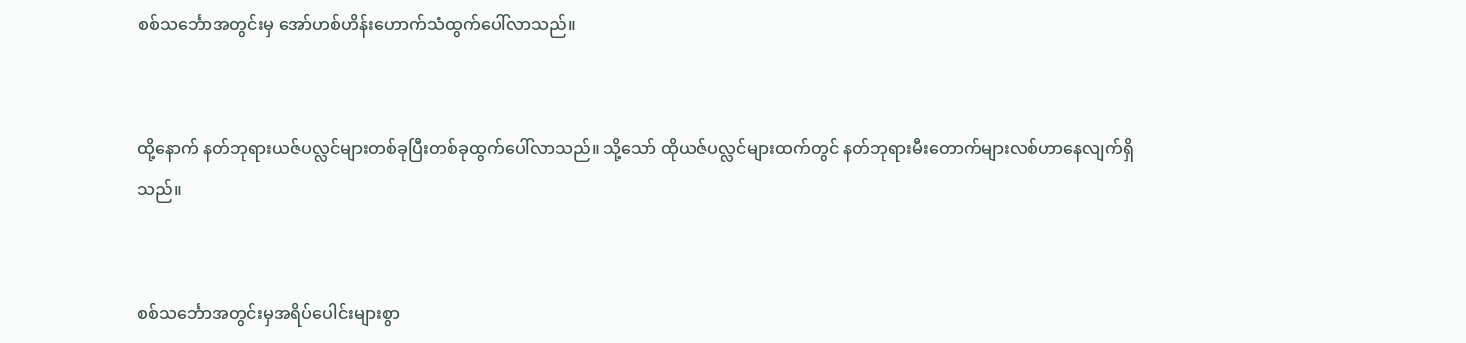စစ်သင်္ဘောအတွင်းမှ အော်ဟစ်ဟိန်းဟောက်သံထွက်ပေါ်လာသည်။


ထို့နောက် နတ်ဘုရားယဇ်ပလ္လင်များတစ်ခုပြီးတစ်ခုထွက်ပေါ်လာသည်။ သို့သော် ထိုယဇ်ပလ္လင်များထက်တွင် နတ်ဘုရားမီးတောက်များလစ်ဟာနေလျက်ရှိသည်။


စစ်သင်္ဘောအတွင်းမှအရိပ်ပေါင်းများစွာ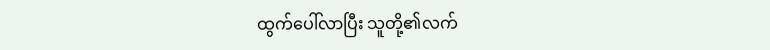ထွက်ပေါ်လာပြီး သူတို့၏လက်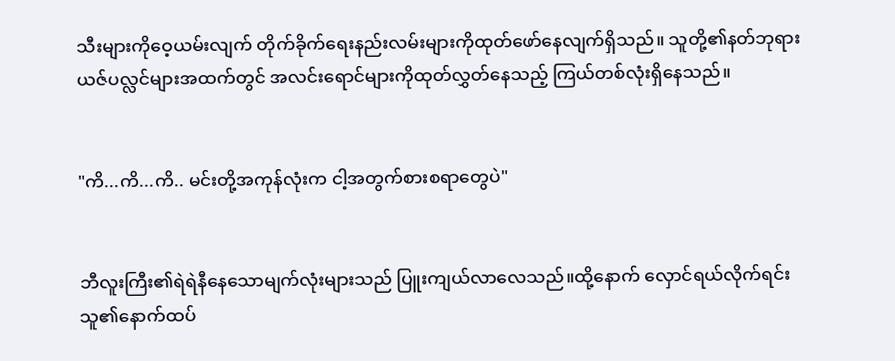သီးများကိုဝေ့ယမ်းလျက် တိုက်ခိုက်ရေးနည်းလမ်းများကိုထုတ်ဖော်နေလျက်ရှိသည်။ သူတို့၏နတ်ဘုရားယဇ်ပလ္လင်များအထက်တွင် အလင်းရောင်များကိုထုတ်လွှတ်နေသည့် ကြယ်တစ်လုံးရှိနေသည်။


"ကိ...ကိ...ကိ.. မင်းတို့အကုန်လုံးက ငါ့အတွက်စားစရာတွေပဲ"


ဘီလူးကြီး၏ရဲရဲနီနေသောမျက်လုံးများသည် ပြူးကျယ်လာလေသည်။ထို့နောက် လှောင်ရယ်လိုက်ရင်း သူ၏နောက်ထပ်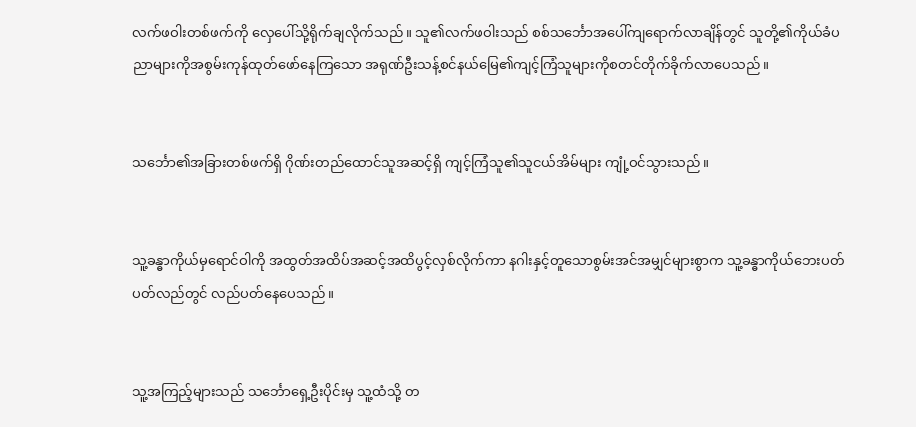လက်ဖဝါးတစ်ဖက်ကို လှေပေါ်သို့ရိုက်ချလိုက်သည်။ သူ၏လက်ဖဝါးသည် စစ်သင်္ဘောအပေါ်ကျရောက်လာချိန်တွင် သူတို့၏ကိုယ်ခံပညာများကိုအစွမ်းကုန်ထုတ်ဖော်နေကြသော အရုဏ်ဦးသန့်စင်နယ်မြေ၏ကျင့်ကြံသူများကိုစတင်တိုက်ခိုက်လာပေသည်။


သင်္ဘော၏အခြားတစ်ဖက်ရှိ ဂိုဏ်းတည်ထောင်သူအဆင့်ရှိ ကျင့်ကြံသူ၏သူငယ်အိမ်များ ကျုံ့ဝင်သွားသည်။


သူ့ခန္ဓာကိုယ်မှရောင်ဝါကို အထွတ်အထိပ်အဆင့်အထိပွင့်လှစ်လိုက်ကာ နဂါးနှင့်တူသောစွမ်းအင်အမျှင်များစွာက သူ့ခန္ဓာကိုယ်ဘေးပတ်ပတ်လည်တွင် လည်ပတ်နေပေသည်။


သူ့အကြည့်များသည် သင်္ဘောရှေ့ဦးပိုင်းမှ သူ့ထံသို့ တ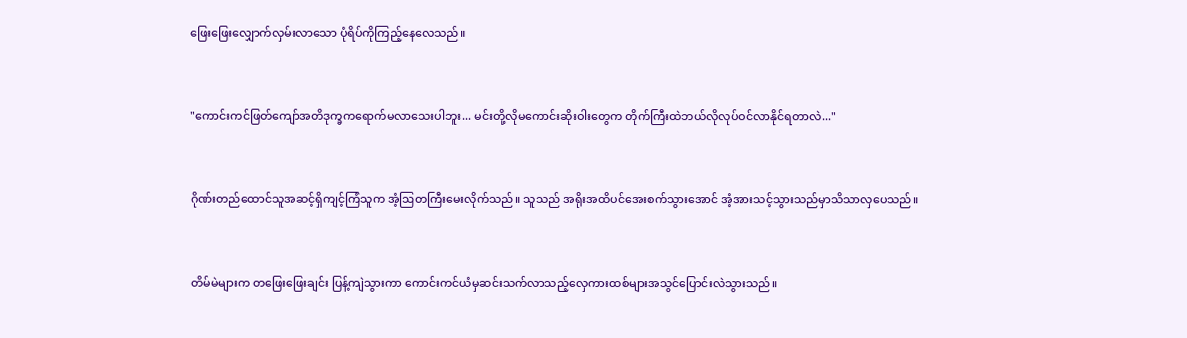ဖြေးဖြေးလျှောက်လှမ်းလာသော ပုံရိပ်ကိုကြည့်နေလေသည်။


"ကောင်းကင်ဖြတ်ကျော်အတိဒုက္ခကရောက်မလာသေးပါဘူး... မင်းတို့လိုမကောင်းဆိုးဝါးတွေက တိုက်ကြီးထဲဘယ်လိုလုပ်ဝင်လာနိုင်ရတာလဲ..."


ဂိုဏ်းတည်ထောင်သူအဆင့်ရှိကျင့်ကြံသူက အံ့ဩတကြီးမေးလိုက်သည်။ သူသည် အရိုးအထိပင်အေးစက်သွားအောင် အံ့အားသင့်သွားသည်မှာသိသာလှပေသည်။


တိမ်မဲများက တဖြေးဖြေးချင်း ပြန့်ကျဲသွားကာ ကောင်းကင်ယံမှဆင်းသက်လာသည့်လှေကားထစ်များအသွင်ပြောင်းလဲသွားသည်။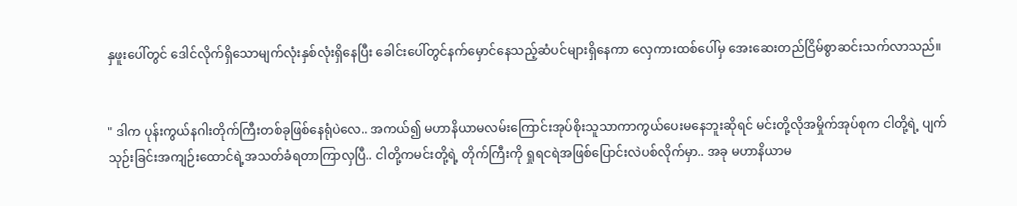နှဖူးပေါ်တွင် ဒေါင်လိုက်ရှိသောမျက်လုံးနှစ်လုံးရှိနေပြီး ခေါင်းပေါ်တွင်နက်မှောင်နေသည့်ဆံပင်များရှိနေကာ လှေကားထစ်ပေါ်မှ အေးဆေးတည်ငြိမ်စွာဆင်းသက်လာသည်။


" ဒါက ပုန်းကွယ်နဂါးတိုက်ကြီးတစ်ခုဖြစ်နေရုံပဲလေ.. အကယ်၍ မဟာနိယာမလမ်းကြောင်းအုပ်စိုးသူသာကာကွယ်ပေးမနေဘူးဆိုရင် မင်းတို့လိုအမှိုက်အုပ်စုက ငါတို့ရဲ့ ပျက်သုဉ်းခြင်းအကျဉ်းထောင်ရဲ့အသတ်ခံရတာကြာလှပြီ.. ငါတို့ကမင်းတို့ရဲ့ တိုက်ကြီးကို ရှုရငရဲအဖြစ်ပြောင်းလဲပစ်လိုက်မှာ.. အခု မဟာနိယာမ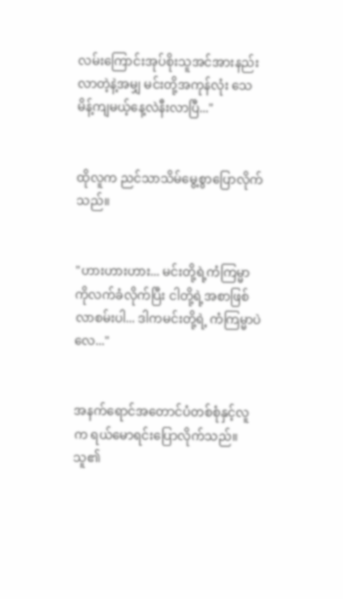လမ်းကြောင်းအုပ်စိုးသူအင်အားနည်းလာတဲ့နဲ့အမျှ မင်းတို့အကုန်လုံး သေမိန့်ကျမယ့်နေ့လဲနီးလာပြီ..."


ထိုလူက ညင်သာသိမ်မွေ့စွာပြောလိုက်သည်။


"ဟားဟားဟား... မင်းတို့ရဲ့ကံကြမ္မာကိုလက်ခံလိုက်ပြီး ငါတို့ရဲ့အစာဖြစ်လာစမ်းပါ... ဒါကမင်းတို့ရဲ့ ကံကြမ္မာပဲလေ..."


အနက်ရောင်အတောင်ပံတစ်စုံနှင့်လူက ရယ်မောရင်းပြောလိုက်သည်။ သူ၏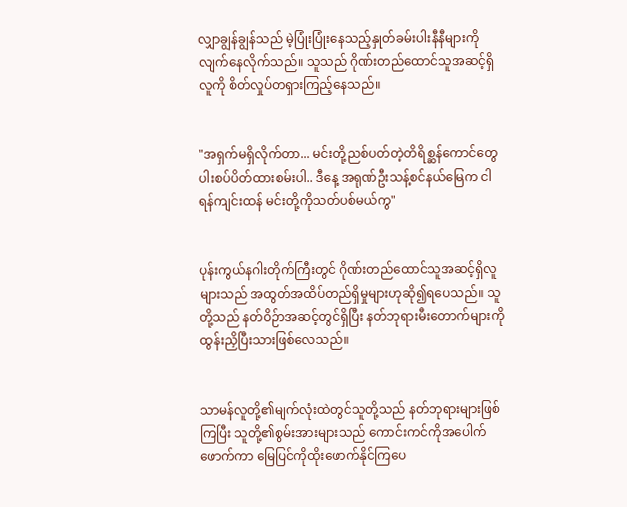လျှာချွန်ချွန်သည် မဲ့ပြုံးပြုံးနေသည့်နှုတ်ခမ်းပါးနီနီများကို လျက်နေလိုက်သည်။ သူသည် ဂိုဏ်းတည်ထောင်သူအဆင့်ရှိလူကို စိတ်လှုပ်တရှားကြည့်နေသည်။


"အရှက်မရှိလိုက်တာ... မင်းတို့ညစ်ပတ်တဲ့တိရိစ္ဆန်ကောင်တွေ ပါးစပ်ပိတ်ထားစမ်းပါ.. ဒီနေ့ အရုဏ်ဦးသန့်စင်နယ်မြေက ငါရန်ကျင်းထန် မင်းတို့ကိုသတ်ပစ်မယ်ကွ"


ပုန်းကွယ်နဂါးတိုက်ကြီးတွင် ဂိုဏ်းတည်ထောင်သူအဆင့်ရှိလူများသည် အထွတ်အထိပ်တည်ရှိမှုများဟုဆို၍ရပေသည်။ သူတို့သည် နတ်ဝိဉ်ာအဆင့်တွင်ရှိပြီး နတ်ဘုရားမီးတောက်များကိုထွန်းညှိပြီးသားဖြစ်လေသည်။


သာမန်လူတို့၏မျက်လုံးထဲတွင်သူတို့သည် နတ်ဘုရားများဖြစ်ကြပြီး သူတို့၏စွမ်းအားများသည် ကောင်းကင်ကိုအပေါက်ဖောက်ကာ မြေပြင်ကိုထိုးဖောက်နိုင်ကြပေ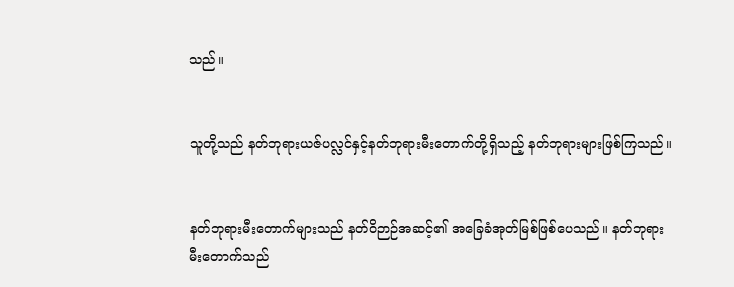သည်။


သူတို့သည် နတ်ဘုရားယဇ်ပလ္လင်နှင့်နတ်ဘုရားမီးတောက်တို့ရှိသည့် နတ်ဘုရားများဖြစ်ကြသည်။


နတ်ဘုရားမီးတောက်များသည် နတ်ဝိဉာဉ်အဆင့်၏ အခြေခံအုတ်မြစ်ဖြစ်ပေသည်။ နတ်ဘုရားမီးတောက်သည်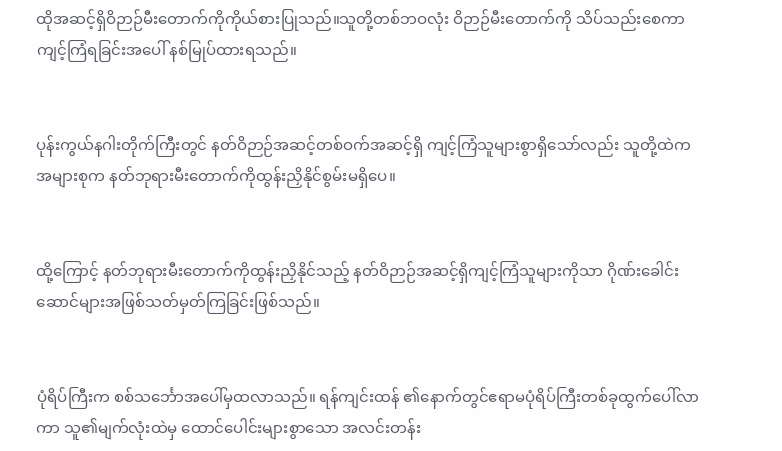ထိုအဆင့်ရှိဝိဉာဉ်မီးတောက်ကိုကိုယ်စားပြုသည်။သူတို့တစ်ဘဝလုံး ဝိဉာဉ်မီးတောက်ကို သိပ်သည်းစေကာကျင့်ကြံရခြင်းအပေါ် နစ်မြုပ်ထားရသည်။


ပုန်းကွယ်နဂါးတိုက်ကြီးတွင် နတ်ဝိဉာဉ်အဆင့်တစ်ဝက်အဆင့်ရှိ ကျင့်ကြံသူများစွာရှိသော်လည်း သူတို့ထဲကအများစုက နတ်ဘုရားမီးတောက်ကိုထွန်းညှိနိုင်စွမ်းမရှိပေ။


ထို့ကြောင့် နတ်ဘုရားမီးတောက်ကိုထွန်းညှိနိုင်သည့် နတ်ဝိဉာဉ်အဆင့်ရှိကျင့်ကြံသူများကိုသာ ဂိုဏ်းခေါင်းဆောင်များအဖြစ်သတ်မှတ်ကြခြင်းဖြစ်သည်။


ပုံရိပ်ကြီးက စစ်သင်္ဘောအပေါ်မှထလာသည်။ ရန်ကျင်းထန် ၏နောက်တွင်ဧရာမပုံရိပ်ကြီးတစ်ခုထွက်ပေါ်လာကာ သူ၏မျက်လုံးထဲမှ ထောင်ပေါင်းများစွာသော အလင်းတန်း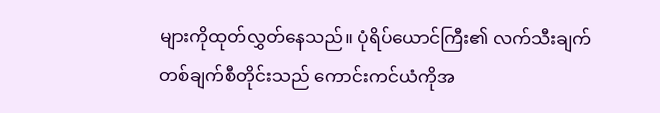များကိုထုတ်လွှတ်နေသည်။ ပုံရိပ်ယောင်ကြီး၏ လက်သီးချက်တစ်ချက်စီတိုင်းသည် ကောင်းကင်ယံကိုအ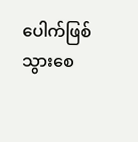ပေါက်ဖြစ်သွားစေ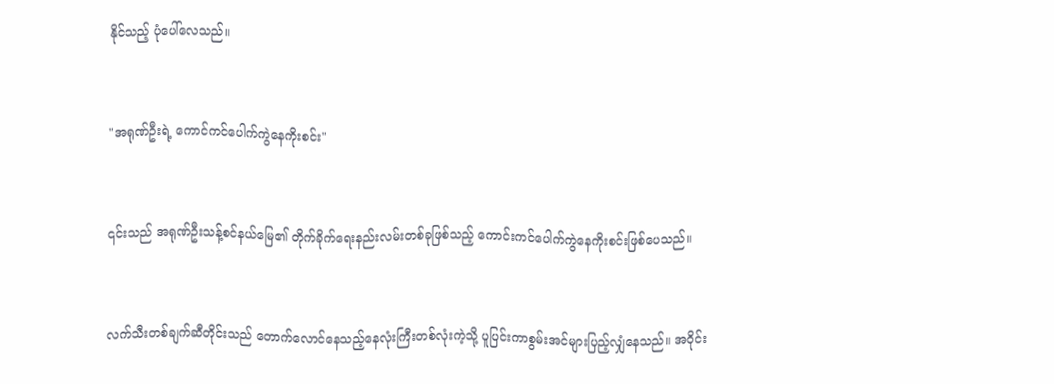နိုင်သည့် ပုံပေါ်လေသည်။


"အရုဏ်ဦးရဲ့ ကောင်ကင်ပေါက်ကွဲနေကိုးစင်း"


၎င်းသည် အရုဏ်ဦးသန့်စင်နယ်မြေ၏ တိုက်ခိုက်ရေးနည်းလမ်းတစ်ခုဖြစ်သည့် ကောင်းကင်ပေါက်ကွဲနေကိုးစင်းဖြစ်ပေသည်။


လက်သီးတစ်ချက်ဆီတိုင်းသည် တောက်လောင်နေသည့်နေလုံးကြီးတစ်လုံးကဲ့သို့ ပူပြင်းကာစွမ်းအင်များပြည့်လျှံနေသည်။ အဝိုင်း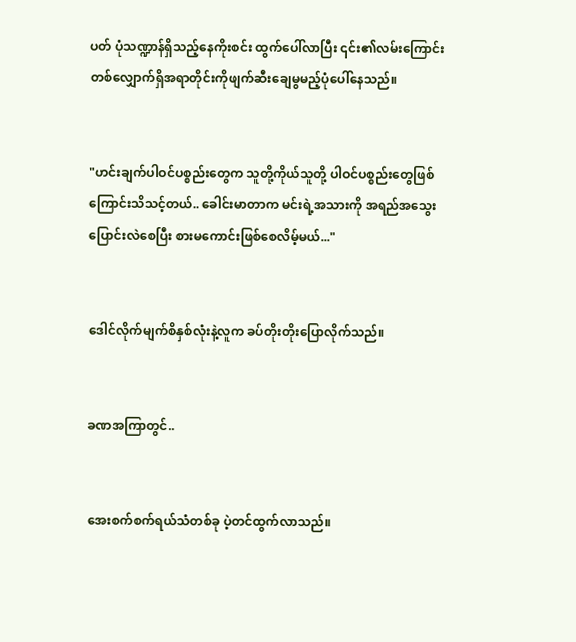ပတ် ပုံသဏ္ဍာန်ရှိသည့်နေကိုးစင်း ထွက်ပေါ်လာပြီး ၎င်း၏လမ်းကြောင်းတစ်လျှောက်ရှိအရာတိုင်းကိုဖျက်ဆီးချေမွမည့်ပုံပေါ်နေသည်။


"ဟင်းချက်ပါဝင်ပစ္စည်းတွေက သူတို့ကိုယ်သူတို့ ပါဝင်ပစ္စည်းတွေဖြစ်ကြောင်းသိသင့်တယ်.. ခေါင်းမာတာက မင်းရဲ့အသားကို အရည်အသွေးပြောင်းလဲစေပြီး စားမကောင်းဖြစ်စေလိမ့်မယ်..."


ဒေါင်လိုက်မျက်စိနှစ်လုံးနဲ့လူက ခပ်တိုးတိုးပြောလိုက်သည်။


ခဏအကြာတွင်..


အေးစက်စက်ရယ်သံတစ်ခု ပဲ့တင်ထွက်လာသည်။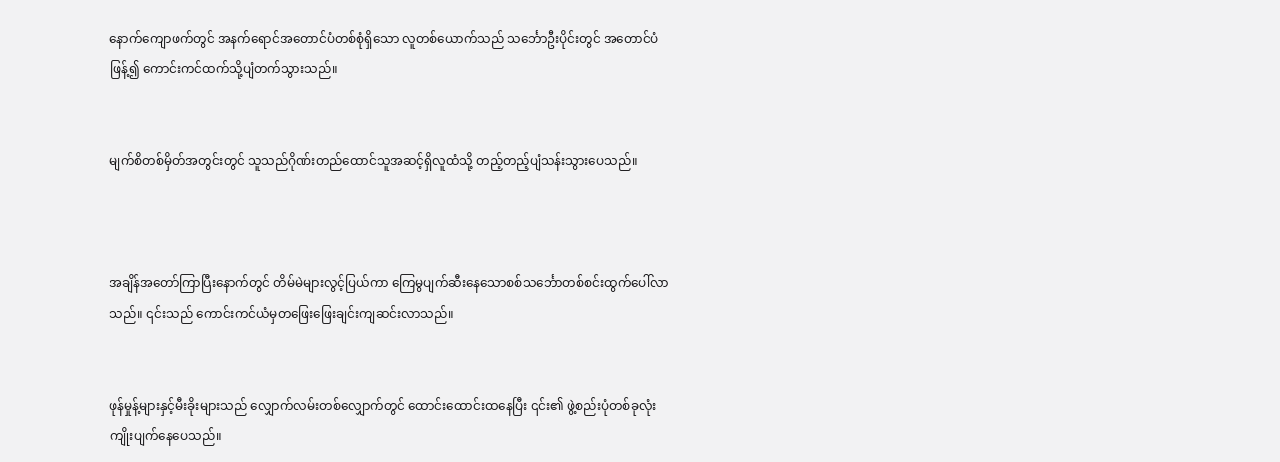နောက်ကျောဖက်တွင် အနက်ရောင်အတောင်ပံတစ်စုံရှိသော လူတစ်ယောက်သည် သင်္ဘောဦးပိုင်းတွင် အတောင်ပံဖြန့်၍ ကောင်းကင်ထက်သို့ပျံတက်သွားသည်။


မျက်စိတစ်မှိတ်အတွင်းတွင် သူသည်ဂိုဏ်းတည်ထောင်သူအဆင့်ရှိလူထံသို့ တည့်တည့်ပျံသန်းသွားပေသည်။



အချိန်အတော်ကြာပြီးနောက်တွင် တိမ်မဲများလွင့်ပြယ်ကာ ကြေမွပျက်ဆီးနေသောစစ်သင်္ဘောတစ်စင်းထွက်ပေါ်လာသည်။ ၎င်းသည် ကောင်းကင်ယံမှတဖြေးဖြေးချင်းကျဆင်းလာသည်။


ဖုန်မှုန့်များနှင့်မီးခိုးများသည် လျှောက်လမ်းတစ်လျှောက်တွင် ထောင်းထောင်းထနေပြီး ၎င်း၏ ဖွဲ့စည်းပုံတစ်ခုလုံးကျိုးပျက်နေပေသည်။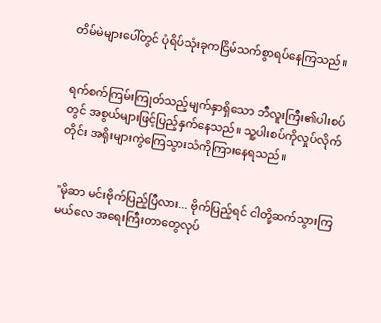တိမ်မဲများပေါ်တွင် ပုံရိပ်သုံးခုကငြိမ်သက်စွာရပ်နေကြသည်။


ရက်စက်ကြမ်းကြုတ်သည့်မျက်နှာရှိသော ဘီလူးကြီး၏ပါးစပ်တွင် အစွယ်များဖြင့်ပြည့်နှက်နေသည်။ သူ့ပါးစပ်ကိုလှုပ်လိုက်တိုင်း အရိုးများကွဲကြေသွားသံကိုကြားနေရသည်။


"မိုဆာ မင်းဗိုက်ပြည့်ပြီလား... ဗိုက်ပြည့်ရင် ငါတို့ဆက်သွားကြမယ်လေ အရေးကြီးတာတွေလုပ်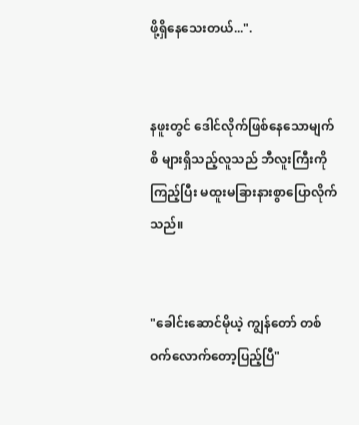ဖို့ရှိနေသေးတယ်...".


နဖူးတွင် ဒေါင်လိုက်ဖြစ်နေသောမျက်စိ များရှိသည့်လူသည် ဘီလူးကြီးကိုကြည့်ပြီး မထူးမခြားနားစွာပြောလိုက်သည်။


"ခေါင်းဆောင်မိုယဲ့ ကျွန်တော် တစ်ဝက်လောက်တော့ပြည့်ပြီ"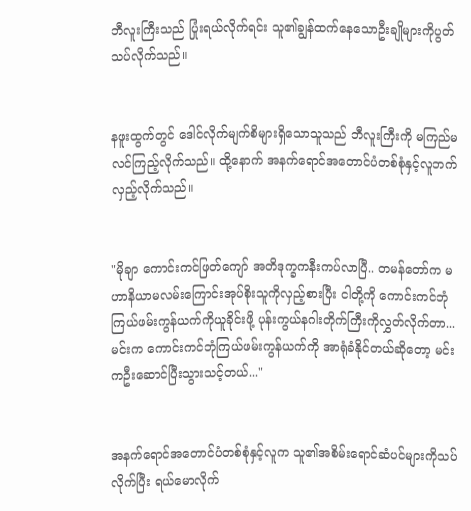ဘီလူးကြီးသည် ပြုံးရယ်လိုက်ရင်း သူ၏ချွန်ထက်နေသောဦးချိုများကိုပွတ်သပ်လိုက်သည်။


နဖူးထွက်တွင် ဒေါင်လိုက်မျက်စိများရှိသောသူသည် ဘီလူးကြီးကို မကြည်မလင်ကြည့်လိုက်သည်။ ထို့နောက် အနက်ရောင်အတောင်ပံတစ်စုံနှင့်လူဘက် လှည့်လိုက်သည်။


"မိုချာ ကောင်းကင်ဖြတ်ကျော် အတိဒုက္ခကနီးကပ်လာပြီ.. တမန်တော်က မဟာနိယာမလမ်းကြောင်းအုပ်စိုးသူကိုလှည့်စားပြီး ငါတို့ကို ကောင်းကင်ဘုံကြယ်ဖမ်းကွန်ယက်ကိုယူခိုင်းဖို့ ပုန်းကွယ်နဂါးတိုက်ကြီးကိုလွှတ်လိုက်တာ... မင်းက ကောင်းကင်ဘုံကြယ်ဖမ်းကွန်ယက်ကို အာရုံခံနိုင်တယ်ဆိုတော့ မင်းကဦးဆောင်ပြီးသွားသင့်တယ်..."


အနက်ရောင်အတောင်ပံတစ်စုံနှင့်လူက သူ၏အစိမ်းရောင်ဆံပင်များကိုသပ်လိုက်ပြီး ရယ်မောလိုက်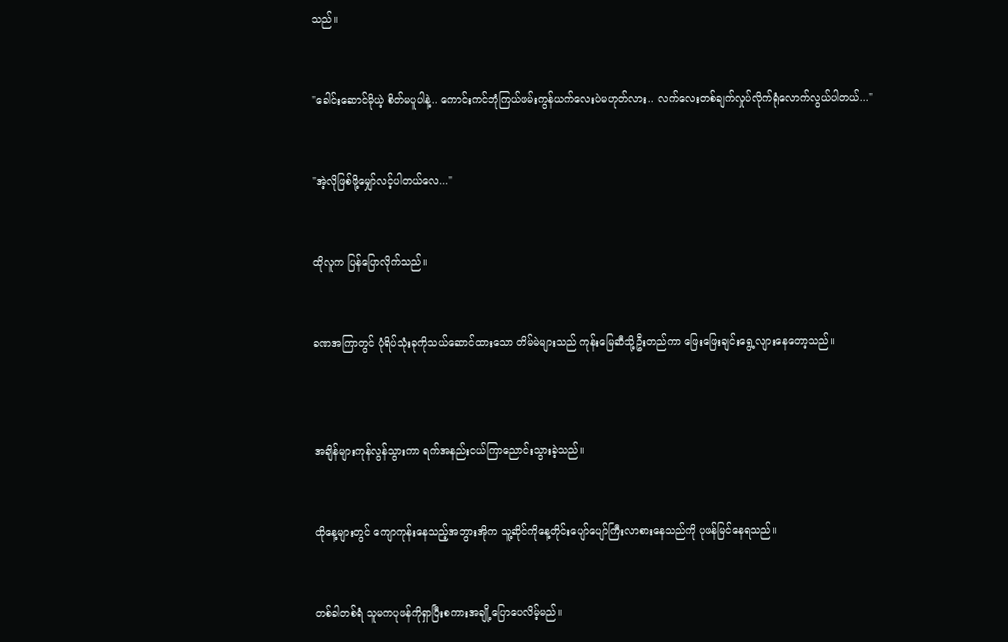သည်။


"ခေါင်းဆောင်မိုယဲ့ စိတ်မပူပါနဲ့.. ကောင်းကင်ဘုံကြယ်ဖမ်းကွန်ယက်လေးပဲမဟုတ်လား.. လက်လေးတစ်ချက်လှုပ်လိုက်ရုံလောက်လွယ်ပါတယ်..."


"အဲ့လိုဖြစ်ဖို့မျှော်လင့်ပါတယ်လေ..."


ထိုလူက ပြန်ပြောလိုက်သည်။


ခဏအကြာတွင် ပုံရိပ်သုံးခုကိုသယ်ဆောင်ထားသော တိမ်မဲများသည် ကုန်းမြေဆီသို့ဦးတည်ကာ ဖြေးဖြေးချင်းရွေ့လျားနေတော့သည်။



အချိန်များကုန်လွန်သွားကာ ရက်အနည်းငယ်ကြာညောင်းသွားခဲ့သည်။


ထိုနေ့များတွင် ကျောကုန်းနေသည့်အဘွားအိုက သူ့ဆိုင်ကိုနေ့တိုင်းပျော်ပျော်ကြီးလာစားနေသည်ကို ပုဖန်မြင်နေရသည်။


တစ်ခါတစ်ရံ သူမကပုဖန်ကိုရှာပြီးစကားအချို့ပြောပေလိမ့်မည်။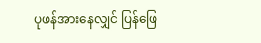ပုဖန်အားနေလျှင် ပြန်ဖြေ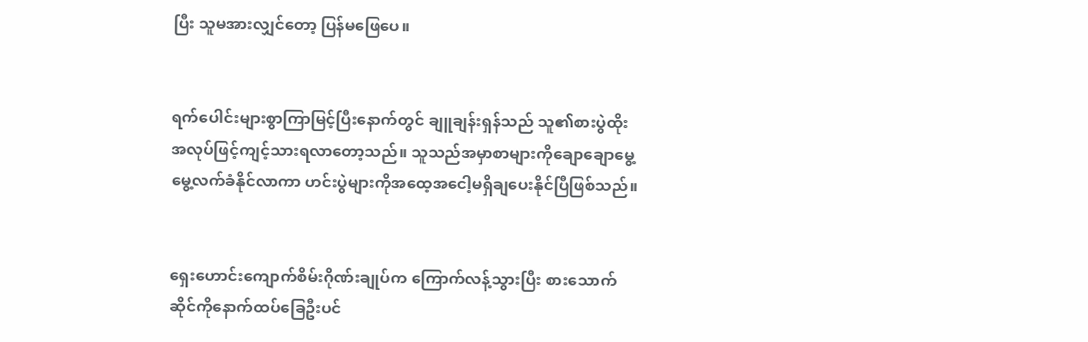ပြီး သူမအားလျှင်တော့ ပြန်မဖြေပေ။


ရက်ပေါင်းများစွာကြာမြင့်ပြီးနောက်တွင် ချူချန်းရှန်သည် သူ၏စားပွဲထိုးအလုပ်ဖြင့်ကျင့်သားရလာတော့သည်။ သူသည်အမှာစာများကိုချောချောမွေ့မွေ့လက်ခံနိုင်လာကာ ဟင်းပွဲများကိုအထေ့အငေါ့မရှိချပေးနိုင်ပြီဖြစ်သည်။


ရှေးဟောင်းကျောက်စိမ်းဂိုဏ်းချုပ်က ကြောက်လန့်သွားပြီး စားသောက်ဆိုင်ကိုနောက်ထပ်ခြေဦးပင်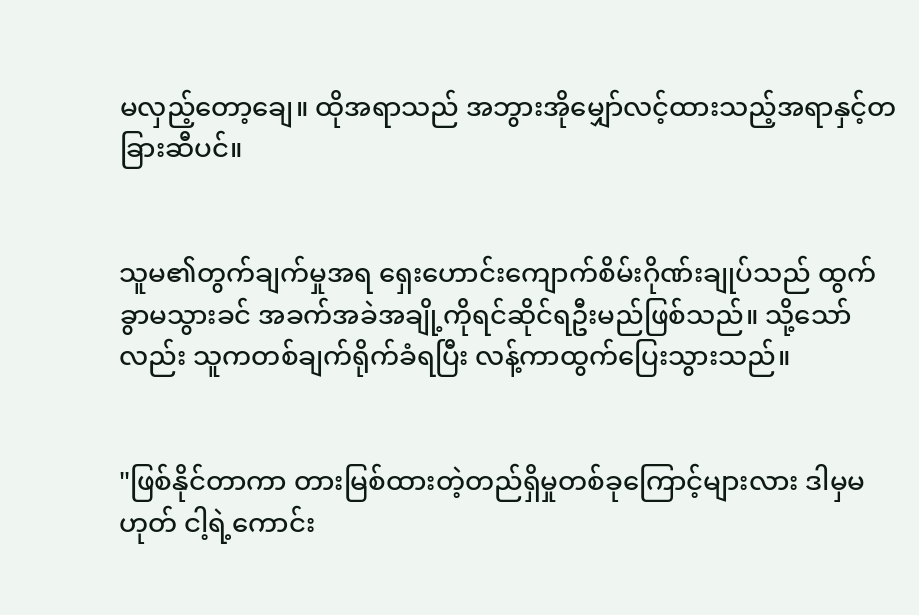မလှည့်တော့ချေ။ ထိုအရာသည် အဘွားအိုမျှော်လင့်ထားသည့်အရာနှင့်တခြားဆီပင်။


သူမ၏တွက်ချက်မှုအရ ရှေးဟောင်းကျောက်စိမ်းဂိုဏ်းချုပ်သည် ထွက်ခွာမသွားခင် အခက်အခဲအချို့ကိုရင်ဆိုင်ရဦးမည်ဖြစ်သည်။ သို့သော်လည်း သူကတစ်ချက်ရိုက်ခံရပြီး လန့်ကာထွက်ပြေးသွားသည်။


"ဖြစ်နိုင်တာကာ တားမြစ်ထားတဲ့တည်ရှိမှုတစ်ခုကြောင့်များလား ဒါမှမဟုတ် ငါ့ရဲ့ကောင်း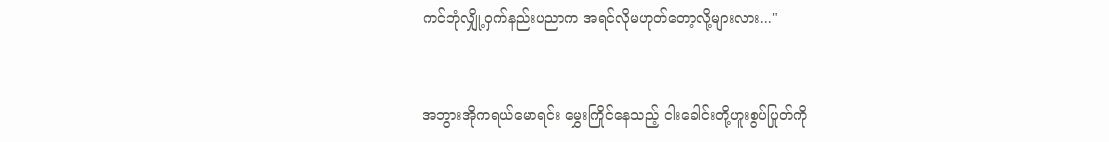ကင်ဘုံလျှို့ဝှက်နည်းပညာက အရင်လိုမဟုတ်တော့လို့များလား..."


အဘွားအိုကရယ်မောရင်း မွှေးကြိုင်နေသည့် ငါးခေါင်းတို့ဟူးစွပ်ပြုတ်ကို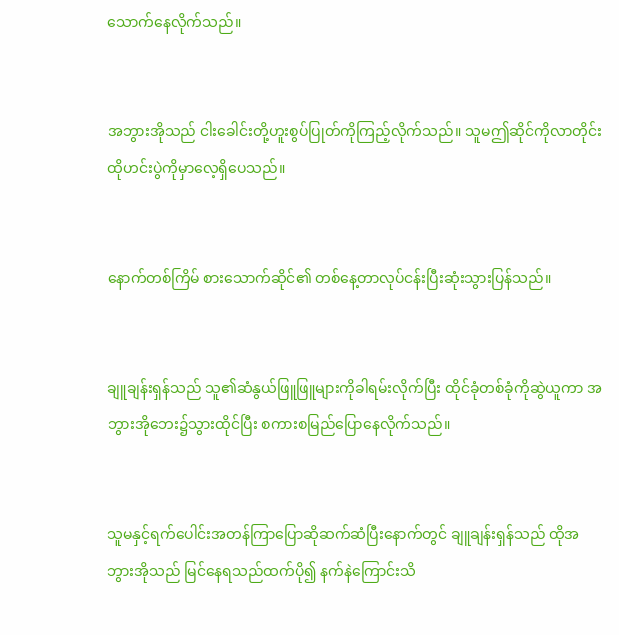သောက်နေလိုက်သည်။


အဘွားအိုသည် ငါးခေါင်းတို့ဟူးစွပ်ပြုတ်ကိုကြည့်လိုက်သည်။ သူမဤဆိုင်ကိုလာတိုင်း ထိုဟင်းပွဲကိုမှာလေ့ရှိပေသည်။


နောက်တစ်ကြိမ် စားသောက်ဆိုင်၏ တစ်နေ့တာလုပ်ငန်းပြီးဆုံးသွားပြန်သည်။


ချူချန်းရှန်သည် သူ၏ဆံနွယ်ဖြူဖြူများကိုခါရမ်းလိုက်ပြီး ထိုင်ခုံတစ်ခုံကိုဆွဲယူကာ အဘွားအိုဘေး၌သွားထိုင်ပြီး စကားစမြည်ပြောနေလိုက်သည်။


သူမနှင့်ရက်ပေါင်းအတန်ကြာပြောဆိုဆက်ဆံပြီးနောက်တွင် ချူချန်းရှန်သည် ထိုအဘွားအိုသည် မြင်နေရသည်ထက်ပို၍ နက်နဲကြောင်းသိ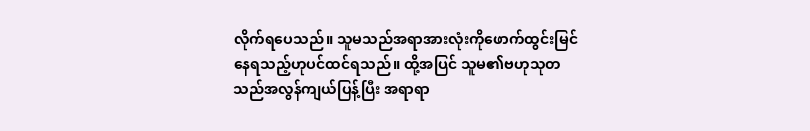လိုက်ရပေသည်။ သူမသည်အရာအားလုံးကိုဖောက်ထွင်းမြင်နေရသည့်ဟုပင်ထင်ရသည်။ ထို့အပြင် သူမ၏ဗဟုသုတသည်အလွန်ကျယ်ပြန့်ပြီး အရာရာ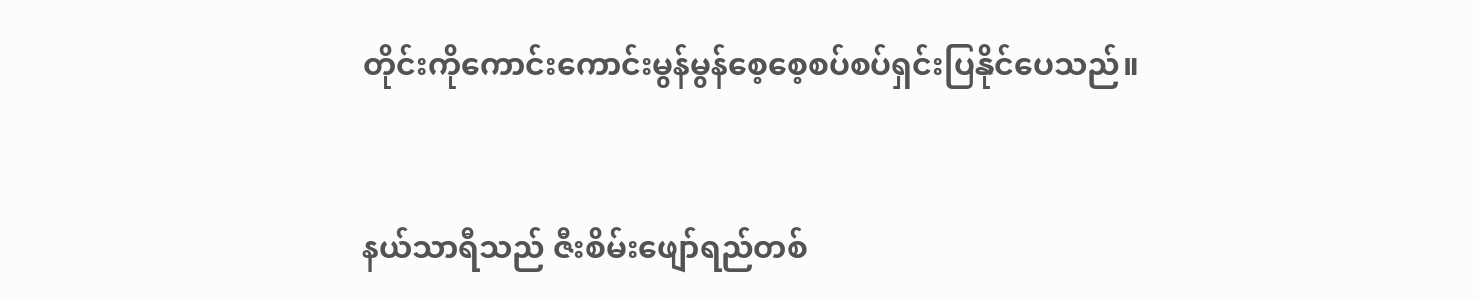တိုင်းကိုကောင်းကောင်းမွန်မွန်စေ့စေ့စပ်စပ်ရှင်းပြနိုင်ပေသည်။


နယ်သာရီသည် ဇီးစိမ်းဖျော်ရည်တစ်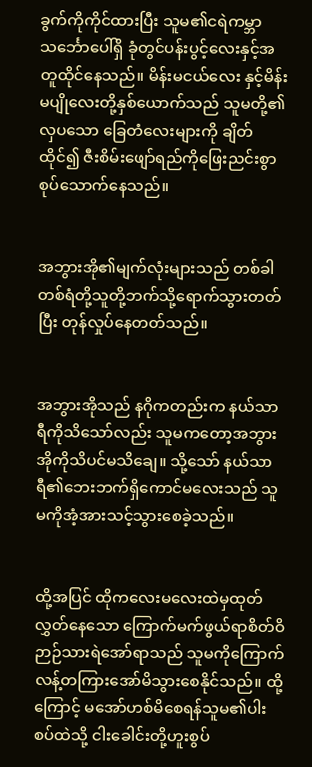ခွက်ကိုကိုင်ထားပြီး သူမ၏ငရဲကမ္ဘာသင်္ဘောပေါ်ရှိ ခုံတွင်ပန်းပွင့်လေးနှင့်အတူထိုင်နေသည်။ မိန်းမငယ်လေး နှင့်မိန်းမပျိုလေးတို့နှစ်ယောက်သည် သူမတို့၏လှပသော ခြေတံလေးများကို ချိတ်ထိုင်၍ ဇီးစိမ်းဖျော်ရည်ကိုဖြေးညင်းစွာ စုပ်သောက်နေသည်။


အဘွားအို၏မျက်လုံးများသည် တစ်ခါတစ်ရံတို့သူတို့ဘက်သို့ရောက်သွားတတ်ပြီး တုန်လှုပ်နေတတ်သည်။


အဘွားအိုသည် နဂိုကတည်းက နယ်သာရီကိုသိသော်လည်း သူမကတော့အဘွားအိုကိုသိပင်မသိချေ။ သို့သော် နယ်သာရီ၏ဘေးဘက်ရှိကောင်မလေးသည် သူမကိုအံ့အားသင့်သွားစေခဲ့သည်။


ထို့အပြင် ထိုကလေးမလေးထဲမှထုတ်လွှတ်နေသော ကြောက်မက်ဖွယ်ရာစိတ်ဝိဉာဉ်သားရဲအော်ရာသည် သူမကိုကြောက်လန့်တကြားအော်မိသွားစေနိုင်သည်။ ထို့ကြောင့် မအော်ဟစ်မိစေရန်သူမ၏ပါးစပ်ထဲသို့ ငါးခေါင်းတို့ဟူးစွပ်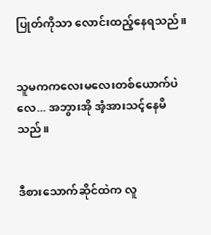ပြုတ်ကိုသာ လောင်းထည့်နေရသည်။


သူမကကလေးမလေးတစ်ယောက်ပဲလေ... အဘွားအို အံ့အားသင့်နေမိသည်။


ဒီစားသောက်ဆိုင်ထဲက လူ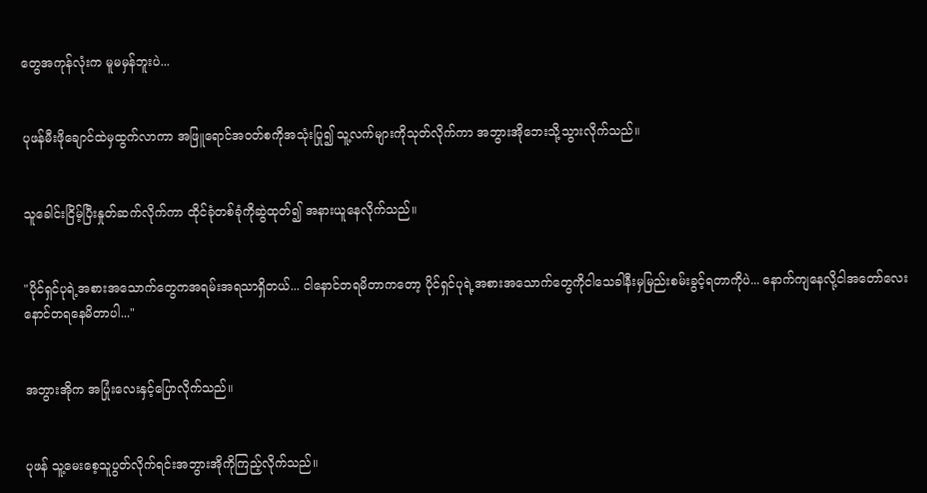တွေအကုန်လုံးက မူမမှန်ဘူးပဲ...


ပုဖန်မီးဖိုချောင်ထဲမှထွက်လာကာ အဖြူရောင်အဝတ်စကိုအသုံးပြု၍ သူ့လက်များကိုသုတ်လိုက်ကာ အဘွားအိုဘေးသို့သွားလိုက်သည်။


သူခေါင်းငြိမ့်ပြီးနှုတ်ဆက်လိုက်ကာ ထိုင်ခုံတစ်ခုံကိုဆွဲထုတ်၍ အနားယူနေလိုက်သည်။


"ပိုင်ရှင်ပုရဲ့အစားအသောက်တွေကအရမ်းအရသာရှိတယ်... ငါနောင်တရမိတာကတော့ ပိုင်ရှင်ပုရဲ့အစားအသောက်တွေကိုငါသေခါနီးမှမြည်းစမ်းခွင့်ရတာကိုပဲ... နောက်ကျနေလို့ငါအတော်လေးနောင်တရနေမိတာပါ..."


အဘွားအိုက အပြုံးလေးနှင့်ပြောလိုက်သည်။


ပုဖန် သူ့မေးစေ့သူပွတ်လိုက်ရင်းအဘွားအိုကိုကြည့်လိုက်သည်။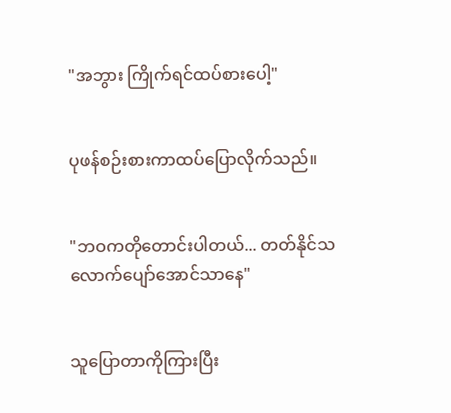"အဘွား ကြိုက်ရင်ထပ်စားပေါ့"


ပုဖန်စဉ်းစားကာထပ်ပြောလိုက်သည်။


"ဘဝကတိုတောင်းပါတယ်... တတ်နိုင်သလောက်ပျော်အောင်သာနေ"


သူပြောတာကိုကြားပြီး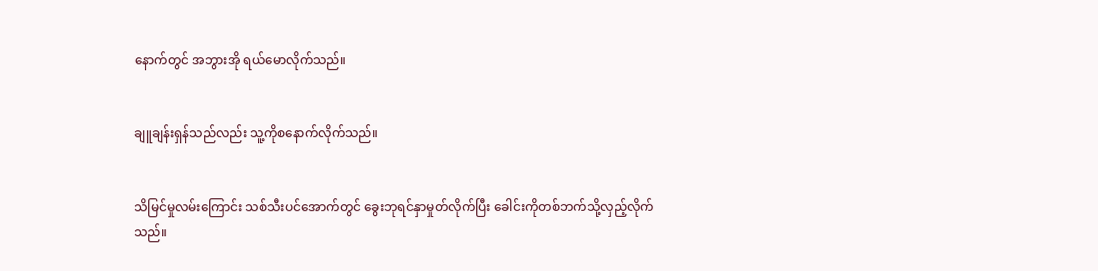နောက်တွင် အဘွားအို ရယ်မောလိုက်သည်။


ချူချန်းရှန်သည်လည်း သူ့ကိုစနောက်လိုက်သည်။


သိမြင်မှုလမ်းကြောင်း သစ်သီးပင်အောက်တွင် ခွေးဘုရင်နှာမှုတ်လိုက်ပြီး ခေါင်းကိုတစ်ဘက်သို့လှည့်လိုက်သည်။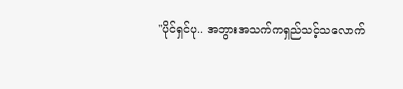"ပိုင်ရှင်ပု.. အဘွားအသက်ကရှည်သင့်သလောက်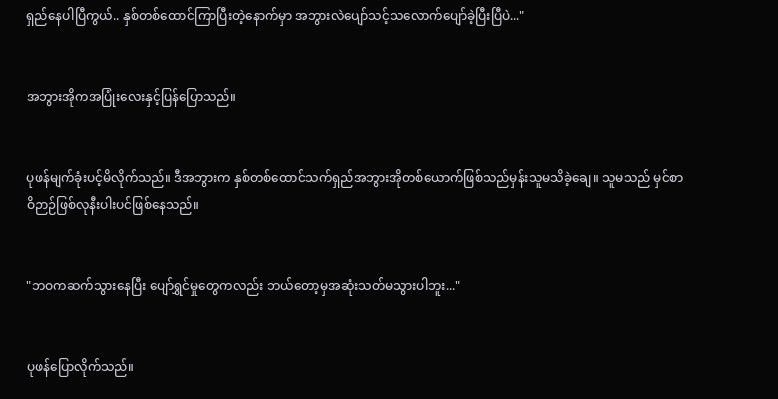ရှည်နေပါပြီကွယ်.. နှစ်တစ်ထောင်ကြာပြီးတဲ့နောက်မှာ အဘွားလဲပျော်သင့်သလောက်ပျော်ခဲ့ပြီးပြီပဲ..."


အဘွားအိုကအပြုံးလေးနှင့်ပြန်ပြောသည်။


ပုဖန်မျက်ခုံးပင့်မိလိုက်သည်။ ဒီအဘွားက နှစ်တစ်ထောင်သက်ရှည်အဘွားအိုတစ်ယောက်ဖြစ်သည်မှန်းသူမသိခဲ့ချေ။ သူမသည် မှင်စာဝိဉာဉ်ဖြစ်လုနီးပါးပင်ဖြစ်နေသည်။


"ဘဝကဆက်သွားနေပြီး ပျော်ရွှင်မှုတွေကလည်း ဘယ်တော့မှအဆုံးသတ်မသွားပါဘူး..."


ပုဖန်ပြောလိုက်သည်။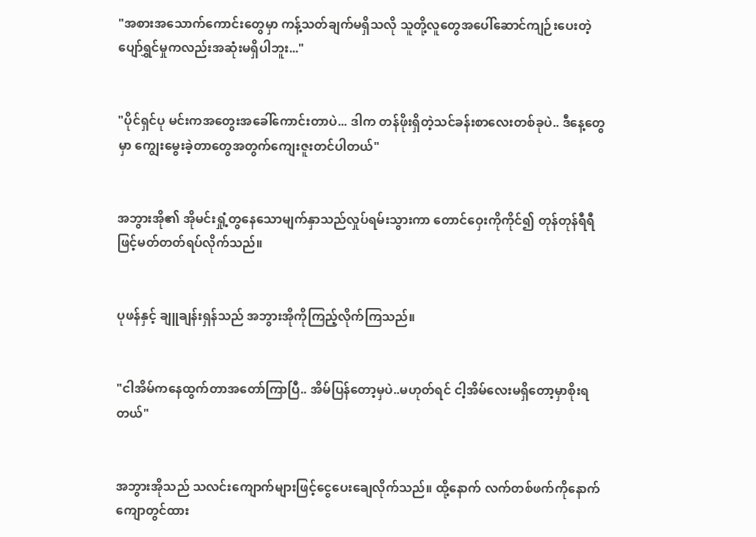"အစားအသောက်ကောင်းတွေမှာ ကန့်သတ်ချက်မရှိသလို သူတို့လူတွေအပေါ်ဆောင်ကျဉ်းပေးတဲ့ပျော်ရွှင်မှုကလည်းအဆုံးမရှိပါဘူး..."


"ပိုင်ရှင်ပု မင်းကအတွေးအခေါ်ကောင်းတာပဲ... ဒါက တန်ဖိုးရှိတဲ့သင်ခန်းစာလေးတစ်ခုပဲ.. ဒီနေ့တွေမှာ ကျွေးမွေးခဲ့တာတွေအတွက်ကျေးဇူးတင်ပါတယ်"


အဘွားအို၏ အိုမင်းရှုံ့တွနေသောမျက်နှာသည်လှုပ်ရမ်းသွားကာ တောင်ဝှေးကိုကိုင်၍ တုန်တုန်ရီရီဖြင့်မတ်တတ်ရပ်လိုက်သည်။


ပုဖန်နှင့် ချူချန်းရှန်သည် အဘွားအိုကိုကြည့်လိုက်ကြသည်။


"ငါအိမ်ကနေထွက်တာအတော်ကြာပြီ.. အိမ်ပြန်တော့မှပဲ..မဟုတ်ရင် ငါ့အိမ်လေးမရှိတော့မှာစိုးရတယ်"


အဘွားအိုသည် သလင်းကျောက်များဖြင့်ငွေပေးချေလိုက်သည်။ ထို့နောက် လက်တစ်ဖက်ကိုနောက်ကျောတွင်ထား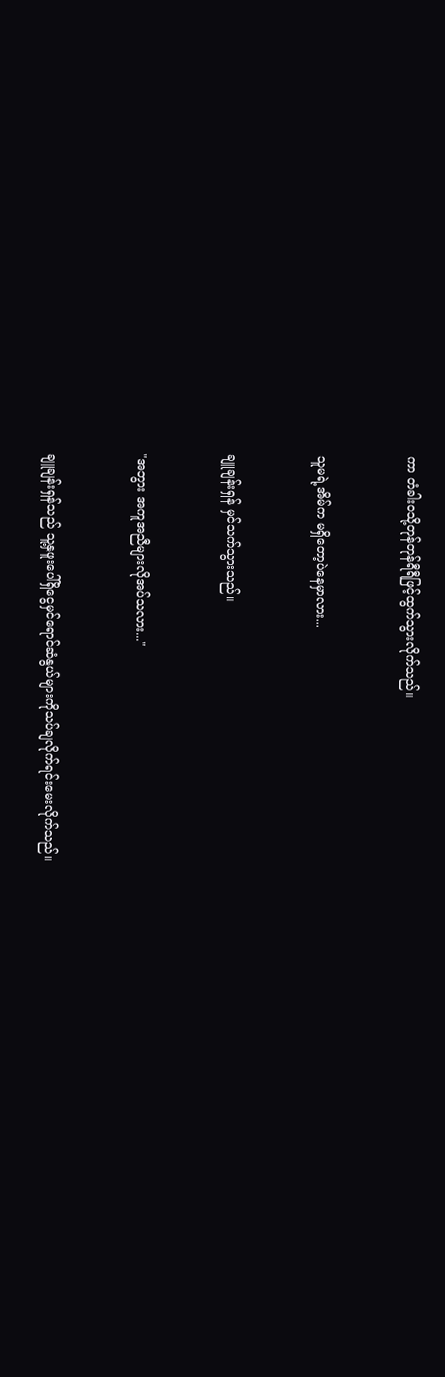ကာ တံခါးဝသို့တုန်တုန်ရီရီဖြင့်ထွက်သွားလိုက်သည်။


သူမရဲ့အိမ်က မရှိတော့ပဲနေမှာလား...


ချူချန်းရှန် မှင်သက်သွားသည်။


"အဘွား အကူအညီများလိုအပ်သလား..."


ချူချန်းရှန်သည် သူ့နှဖူးပေါ်ရှိငွေမှင်ရောင်ဆံနွယ်များကိုသပ်ချလိုက်ရင်းမေးလိုက်သည်။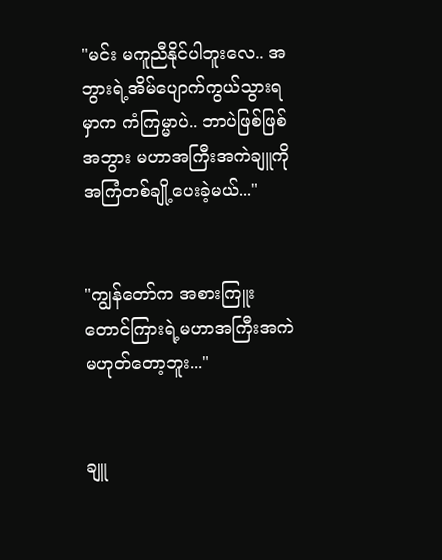"မင်း မကူညီနိုင်ပါဘူးလေ.. အဘွားရဲ့အိမ်ပျောက်ကွယ်သွားရမှာက ကံကြမ္မာပဲ.. ဘာပဲဖြစ်ဖြစ်အဘွား မဟာအကြီးအကဲချူကို အကြံတစ်ချို့ပေးခဲ့မယ်..."


"ကျွန်တော်က အစားကြူးတောင်ကြားရဲ့မဟာအကြီးအကဲမဟုတ်တော့ဘူး..."


ချူ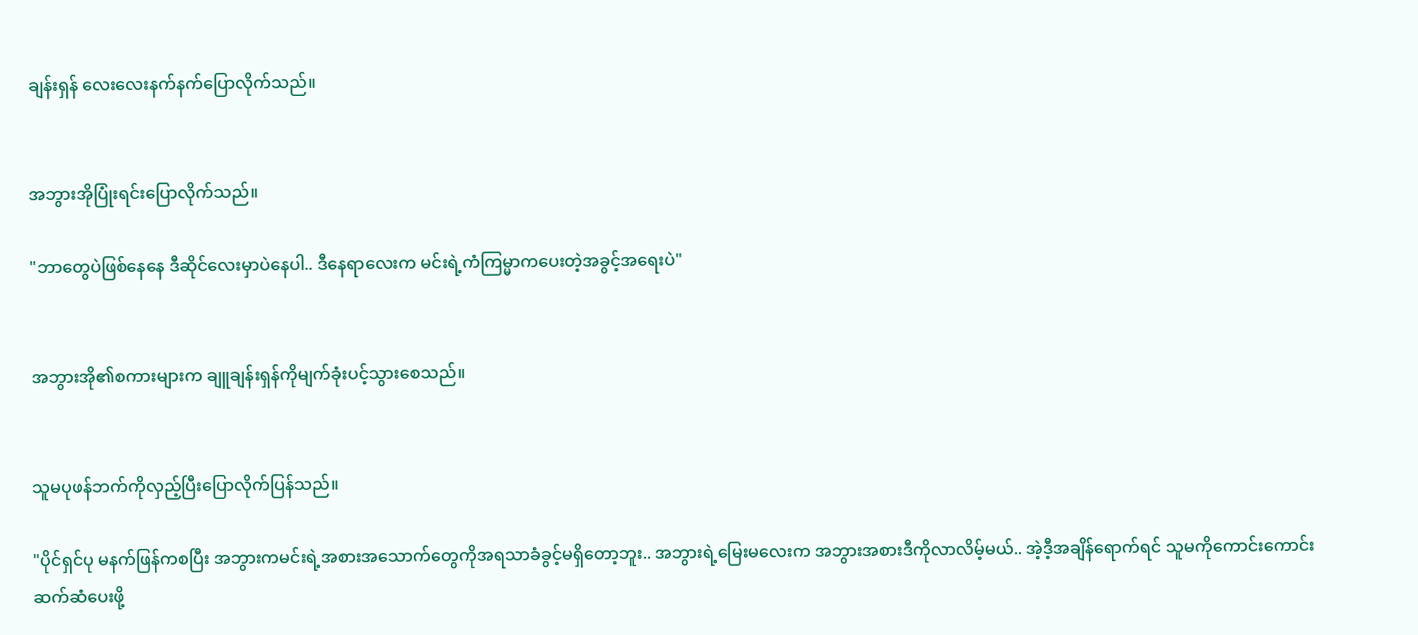ချန်းရှန် လေးလေးနက်နက်ပြောလိုက်သည်။


အဘွားအိုပြုံးရင်းပြောလိုက်သည်။

"ဘာတွေပဲဖြစ်နေနေ ဒီဆိုင်လေးမှာပဲနေပါ.. ဒီနေရာလေးက မင်းရဲ့ကံကြမ္မာကပေးတဲ့အခွင့်အရေးပဲ"


အဘွားအို၏စကားများက ချူချန်းရှန်ကိုမျက်ခုံးပင့်သွားစေသည်။


သူမပုဖန်ဘက်ကိုလှည့်ပြီးပြောလိုက်ပြန်သည်။

"ပိုင်ရှင်ပု မနက်ဖြန်ကစပြီး အဘွားကမင်းရဲ့အစားအသောက်တွေကိုအရသာခံခွင့်မရှိတော့ဘူး.. အဘွားရဲ့မြေးမလေးက အဘွားအစားဒီကိုလာလိမ့်မယ်.. အဲ့ဒီ့အချိန်ရောက်ရင် သူမကိုကောင်းကောင်းဆက်ဆံပေးဖို့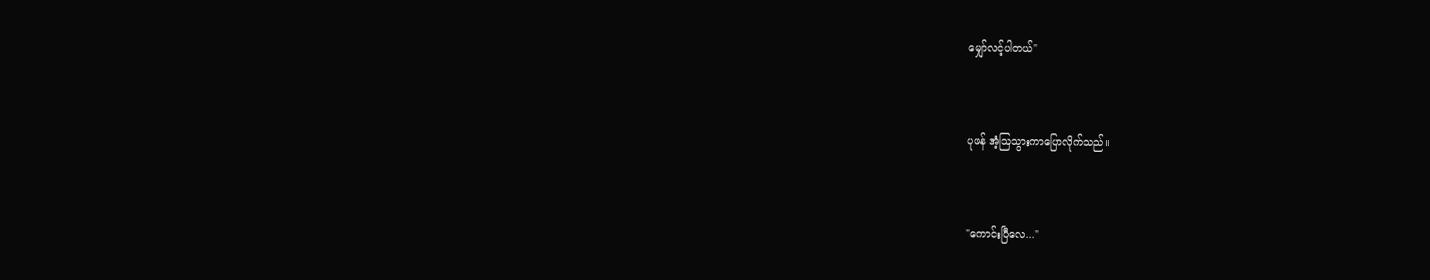မျှော်လင့်ပါတယ်"


ပုဖန် အံ့ဩသွားကာပြောလိုက်သည်။


"ကောင်းပြီလေ..."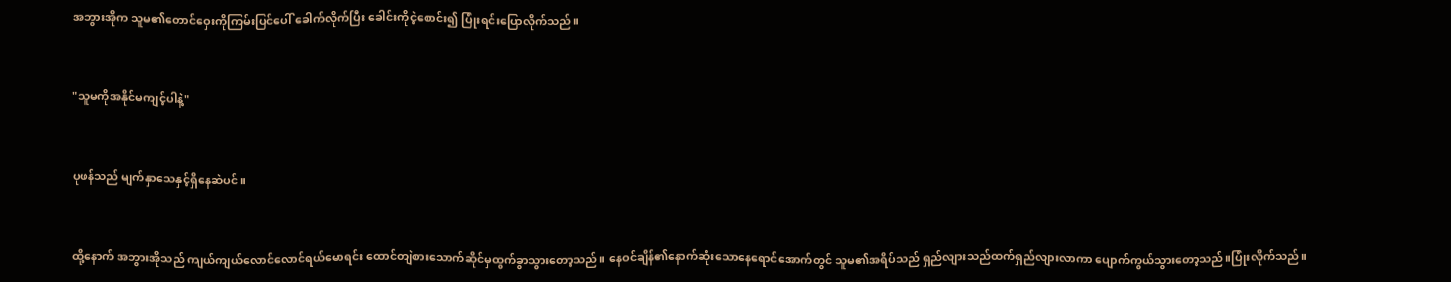အဘွားအိုက သူမ၏တောင်ဝှေးကိုကြမ်းပြင်ပေါ် ခေါက်လိုက်ပြီး ခေါင်းကိုငဲ့စောင်း၍ ပြုံးရင်းပြောလိုက်သည်။


"သူမကိုအနိုင်မကျင့်ပါနဲ့"


ပုဖန်သည် မျက်နှာသေနှင့်ရှိနေဆဲပင်။


ထို့နောက် အဘွားအိုသည် ကျယ်ကျယ်လောင်လောင်ရယ်မောရင်း ထောင်တျဲစားသောက်ဆိုင်မှထွက်ခွာသွားတော့သည်။ နေဝင်ချိန်၏နောက်ဆုံးသောနေရောင်အောက်တွင် သူမ၏အရိပ်သည် ရှည်လျားသည်ထက်ရှည်လျားလာကာ ပျောက်ကွယ်သွားတော့သည်။ပြုံးလိုက်သည်။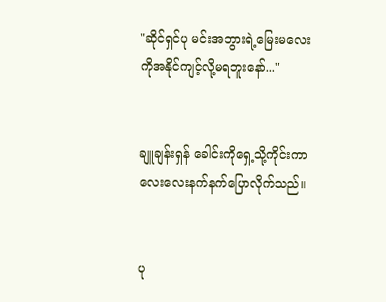"ဆိုင်ရှင်ပု မင်းအဘွားရဲ့မြေးမလေးကိုအနိုင်ကျင့်လို့မရဘူးနော်..."


ချူချန်းရှန် ခေါင်းကိုရှေ့သို့ကိုင်းကာ လေးလေးနက်နက်ပြောလိုက်သည်။


ပု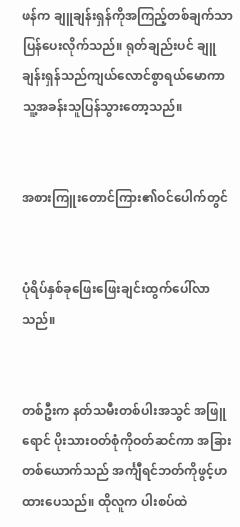ဖန်က ချူချန်းရှန်ကိုအကြည့်တစ်ချက်သာ ပြန်ပေးလိုက်သည်။ ရုတ်ချည်းပင် ချူချန်းရှန်သည်ကျယ်လောင်စွာရယ်မောကာ သူ့အခန်းသူပြန်သွားတော့သည်။


အစားကြူးတောင်ကြား၏ဝင်ပေါက်တွင်


ပုံရိပ်နှစ်ခုဖြေးဖြေးချင်းထွက်ပေါ်လာသည်။


တစ်ဦးက နတ်သမီးတစ်ပါးအသွင် အဖြူရောင် ပိုးသားဝတ်စုံကိုဝတ်ဆင်ကာ အခြားတစ်ယောက်သည် အင်္ကျီရင်ဘတ်ကိုဖွင့်ဟထားပေသည်။ ထိုလူက ပါးစပ်ထဲ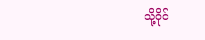သို့ဝိုင်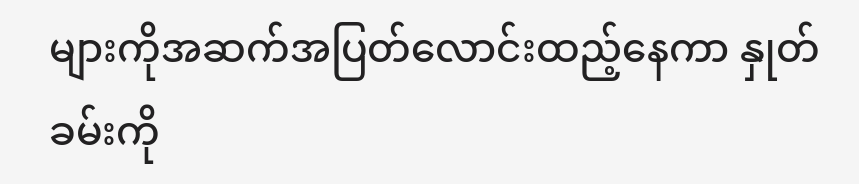များကိုအဆက်အပြတ်လောင်းထည့်နေကာ နှုတ်ခမ်းကို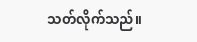သတ်လိုက်သည်။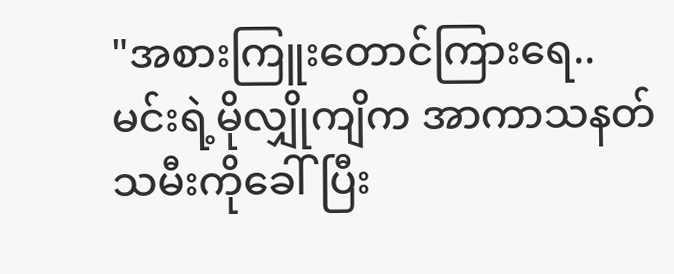"အစားကြူးတောင်ကြားရေ.. မင်းရဲ့မိုလျှိုကျိက အာကာသနတ်သမီးကိုခေါ်ပြီး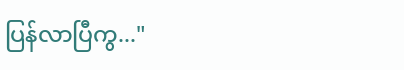ပြန်လာပြီကွ..."